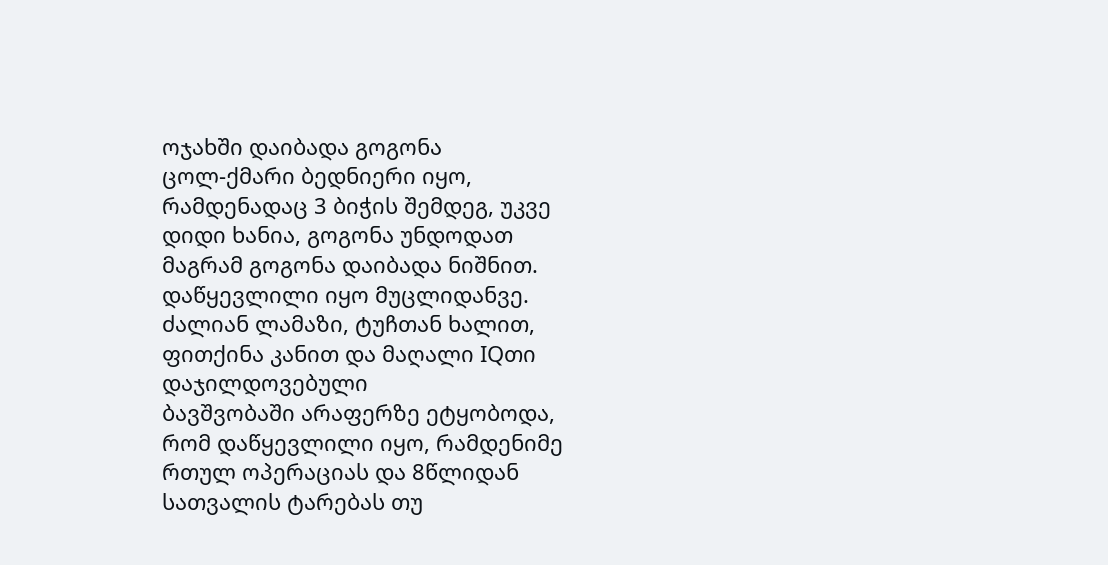ოჯახში დაიბადა გოგონა
ცოლ-ქმარი ბედნიერი იყო, რამდენადაც 3 ბიჭის შემდეგ, უკვე დიდი ხანია, გოგონა უნდოდათ
მაგრამ გოგონა დაიბადა ნიშნით. დაწყევლილი იყო მუცლიდანვე. ძალიან ლამაზი, ტუჩთან ხალით, ფითქინა კანით და მაღალი IQთი დაჯილდოვებული
ბავშვობაში არაფერზე ეტყობოდა, რომ დაწყევლილი იყო, რამდენიმე რთულ ოპერაციას და 8წლიდან სათვალის ტარებას თუ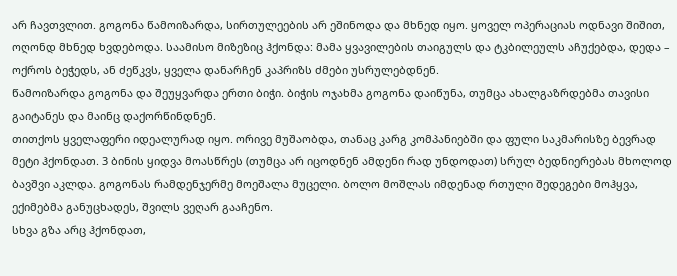არ ჩავთვლით. გოგონა წამოიზარდა, სირთულეების არ ეშინოდა და მხნედ იყო. ყოველ ოპერაციას ოდნავი შიშით, ოღონდ მხნედ ხვდებოდა. საამისო მიზეზიც ჰქონდა: მამა ყვავილების თაიგულს და ტკბილეულს აჩუქებდა, დედა – ოქროს ბეჭედს, ან ძეწკვს, ყველა დანარჩენ კაპრიზს ძმები უსრულებდნენ.
წამოიზარდა გოგონა და შეუყვარდა ერთი ბიჭი. ბიჭის ოჯახმა გოგონა დაიწუნა, თუმცა ახალგაზრდებმა თავისი გაიტანეს და მაინც დაქორწინდნენ.
თითქოს ყველაფერი იდეალურად იყო. ორივე მუშაობდა, თანაც კარგ კომპანიებში და ფული საკმარისზე ბევრად მეტი ჰქონდათ. 3 ბინის ყიდვა მოასწრეს (თუმცა არ იცოდნენ ამდენი რად უნდოდათ) სრულ ბედნიერებას მხოლოდ ბავშვი აკლდა. გოგონას რამდენჯერმე მოეშალა მუცელი. ბოლო მოშლას იმდენად რთული შედეგები მოჰყვა, ექიმებმა განუცხადეს, შვილს ვეღარ გააჩენო.
სხვა გზა არც ჰქონდათ,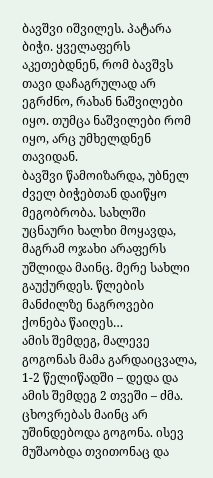ბავშვი იშვილეს. პატარა ბიჭი. ყველაფერს აკეთებდნენ, რომ ბავშვს თავი დაჩაგრულად არ ეგრძნო, რახან ნაშვილები იყო. თუმცა ნაშვილები რომ იყო, არც უმხელდნენ თავიდან.
ბავშვი წამოიზარდა, უბნელ ძველ ბიჭებთან დაიწყო მეგობრობა. სახლში უცნაური ხალხი მოყავდა, მაგრამ ოჯახი არაფერს უშლიდა მაინც. მერე სახლი გაუქურდეს. წლების მანძილზე ნაგროვები ქონება წაიღეს…
ამის შემდეგ, მალევე გოგონას მამა გარდაიცვალა, 1-2 წელიწადში – დედა და ამის შემდეგ 2 თვეში – ძმა.
ცხოვრებას მაინც არ უშინდებოდა გოგონა. ისევ მუშაობდა თვითონაც და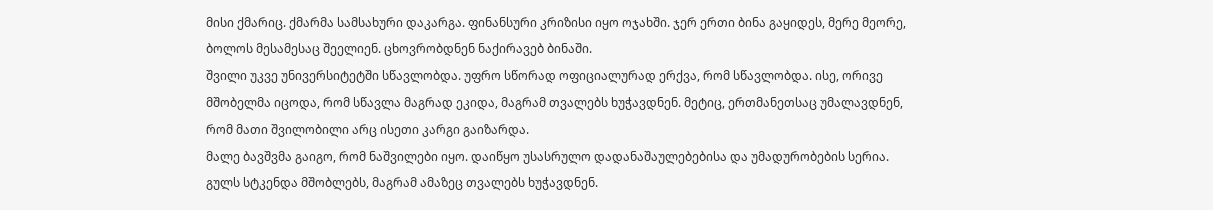მისი ქმარიც. ქმარმა სამსახური დაკარგა. ფინანსური კრიზისი იყო ოჯახში. ჯერ ერთი ბინა გაყიდეს, მერე მეორე, ბოლოს მესამესაც შეელიენ. ცხოვრობდნენ ნაქირავებ ბინაში.
შვილი უკვე უნივერსიტეტში სწავლობდა. უფრო სწორად ოფიციალურად ერქვა, რომ სწავლობდა. ისე, ორივე მშობელმა იცოდა, რომ სწავლა მაგრად ეკიდა, მაგრამ თვალებს ხუჭავდნენ. მეტიც, ერთმანეთსაც უმალავდნენ, რომ მათი შვილობილი არც ისეთი კარგი გაიზარდა.
მალე ბავშვმა გაიგო, რომ ნაშვილები იყო. დაიწყო უსასრულო დადანაშაულებებისა და უმადურობების სერია. გულს სტკენდა მშობლებს, მაგრამ ამაზეც თვალებს ხუჭავდნენ.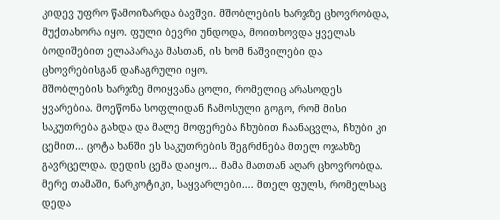კიდევ უფრო წამოიზარდა ბავშვი. მშობლების ხარჯზე ცხოვრობდა, მუქთახორა იყო. ფული ბევრი უნდოდა, მოითხოვდა ყველას ბოდიშებით ელაპარაკა მასთან, ის ხომ ნაშვილები და ცხოვრებისგან დაჩაგრული იყო.
მშობლების ხარჯზე მოიყვანა ცოლი, რომელიც არასოდეს ყვარებია. მოეწონა სოფლიდან ჩამოსული გოგო, რომ მისი საკუთრება გახდა და მალე მოფერება ჩხუბით ჩაანაცვლა, ჩხუბი კი ცემით… ცოტა ხანში ეს საკუთრების შეგრძნება მთელ ოჯახზე გავრცელდა. დედის ცემა დაიყო… მამა მათთან აღარ ცხოვრობდა.
მერე თამაში, ნარკოტიკი, საყვარლები…. მთელ ფულს, რომელსაც დედა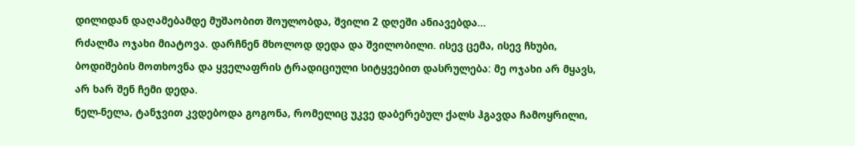დილიდან დაღამებამდე მუშაობით შოულობდა, შვილი 2 დღეში ანიავებდა…
რძალმა ოჯახი მიატოვა. დარჩნენ მხოლოდ დედა და შვილობილი. ისევ ცემა, ისევ ჩხუბი, ბოდიშების მოთხოვნა და ყველაფრის ტრადიციული სიტყვებით დასრულება: მე ოჯახი არ მყავს, არ ხარ შენ ჩემი დედა.
ნელ-ნელა, ტანჯვით კვდებოდა გოგონა, რომელიც უკვე დაბერებულ ქალს ჰგავდა ჩამოყრილი,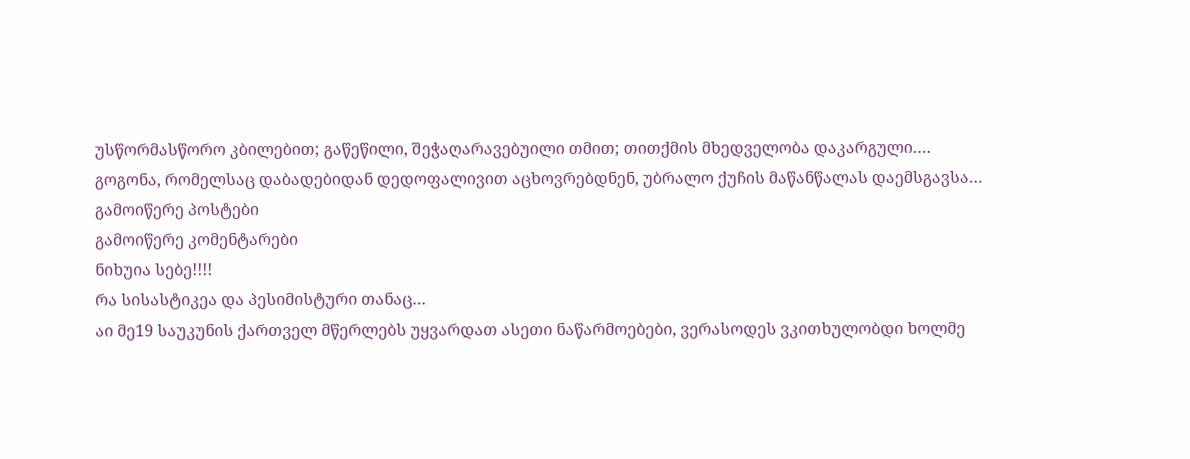უსწორმასწორო კბილებით; გაწეწილი, შეჭაღარავებუილი თმით; თითქმის მხედველობა დაკარგული….
გოგონა, რომელსაც დაბადებიდან დედოფალივით აცხოვრებდნენ, უბრალო ქუჩის მაწანწალას დაემსგავსა…
გამოიწერე პოსტები
გამოიწერე კომენტარები
ნიხუია სებე!!!!
რა სისასტიკეა და პესიმისტური თანაც…
აი მე19 საუკუნის ქართველ მწერლებს უყვარდათ ასეთი ნაწარმოებები, ვერასოდეს ვკითხულობდი ხოლმე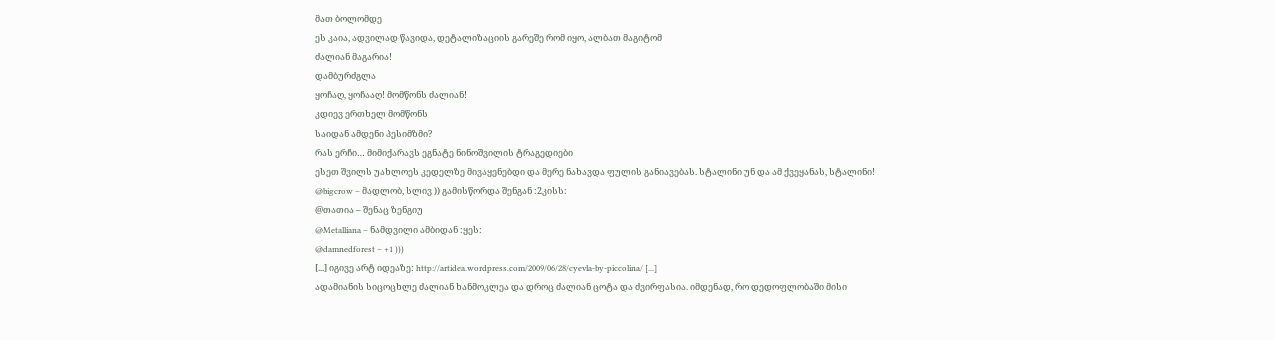მათ ბოლომდე
ეს კაია, ადვილად წავიდა, დეტალიზაციის გარეშე რომ იყო, ალბათ მაგიტომ
ძალიან მაგარია!
დამბურძგლა
ყოჩაღ, ყოჩააღ! მომწონს ძალიან!
კდიევ ერთხელ მომწონს
საიდან ამდენი პესიმზმი?
რას ერჩი… მიმიქარავს ეგნატე ნინოშვილის ტრაგედიები
ესეთ შვილს უახლოეს კედელზე მივაყენებდი და მერე ნახავდა ფულის განიავებას. სტალინი უნ და ამ ქვეყანას, სტალინი!
@bigcrow – მადლობ, სლივ )) გამისწორდა შენგან :2კისს:
@თათია – შენაც ზენგიუ
@Metalliana – ნამდვილი ამბიდან :ყეს:
@damnedforest – +1 )))
[...] იგივე არტ იდეაზე: http://artidea.wordpress.com/2009/06/28/cyevla-by-piccolina/ [...]
ადამიანის სიცოცხლე ძალიან ხანმოკლეა და დროც ძალიან ცოტა და ძვირფასია. იმდენად, რო დედოფლობაში მისი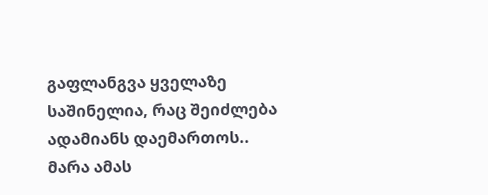გაფლანგვა ყველაზე საშინელია, რაც შეიძლება ადამიანს დაემართოს.. მარა ამას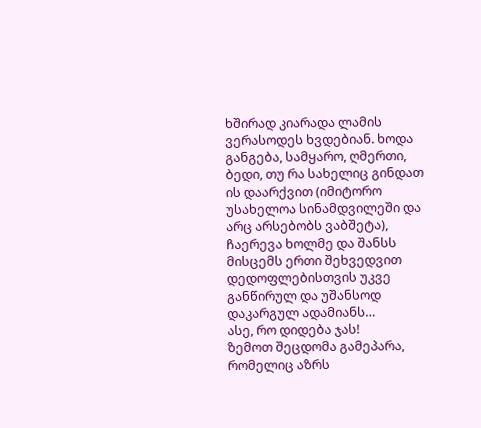ხშირად კიარადა ლამის ვერასოდეს ხვდებიან. ხოდა განგება, სამყარო, ღმერთი, ბედი, თუ რა სახელიც გინდათ ის დაარქვით (იმიტორო უსახელოა სინამდვილეში და არც არსებობს ვაბშეტა), ჩაერევა ხოლმე და შანსს მისცემს ერთი შეხვედვით დედოფლებისთვის უკვე განწირულ და უშანსოდ დაკარგულ ადამიანს…
ასე, რო დიდება ჯას!
ზემოთ შეცდომა გამეპარა, რომელიც აზრს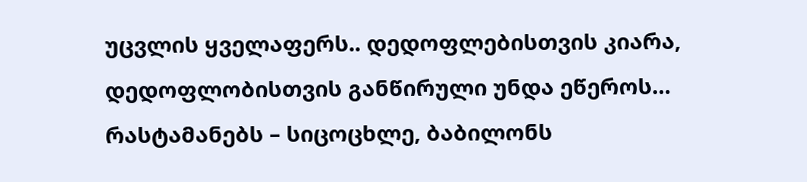უცვლის ყველაფერს.. დედოფლებისთვის კიარა, დედოფლობისთვის განწირული უნდა ეწეროს…
რასტამანებს – სიცოცხლე, ბაბილონს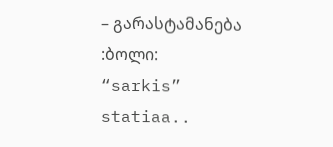– გარასტამანება
:ბოლი:
“sarkis” statiaa..